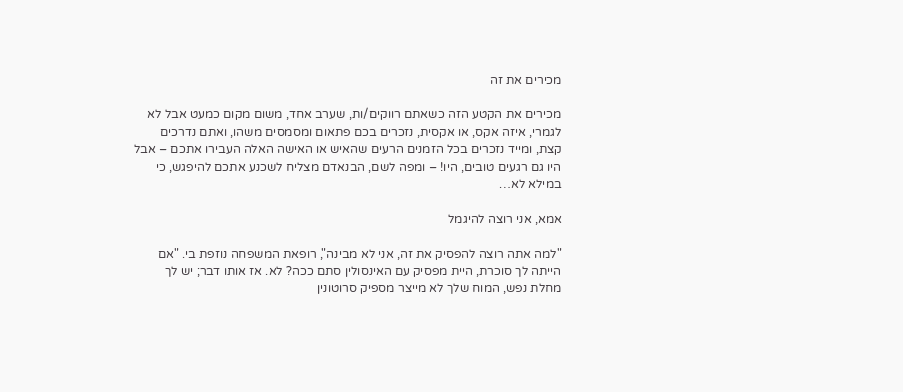מכירים את זה

מכירים את הקטע הזה כשאתם רווקים/ות, שערב אחד, משום מקום כמעט אבל לא לגמרי, איזה אקס, או אקסית, נזכרים בכם פתאום ומסמסים משהו, ואתם נדרכים קצת, ומייד נזכרים בכל הזמנים הרעים שהאיש או האישה האלה העבירו אתכם – אבל היו גם רגעים טובים, היו! – ומפה לשם, הבנאדם מצליח לשכנע אתכם להיפגש, כי במילא לא…

אמא, אני רוצה להיגמל

"למה אתה רוצה להפסיק את זה, אני לא מבינה", רופאת המשפחה נוזפת בי. "אם הייתה לך סוכרת, היית מפסיק עם האינסולין סתם ככה? לא. אז אותו דבר; יש לך מחלת נפש, המוח שלך לא מייצר מספיק סרוטונין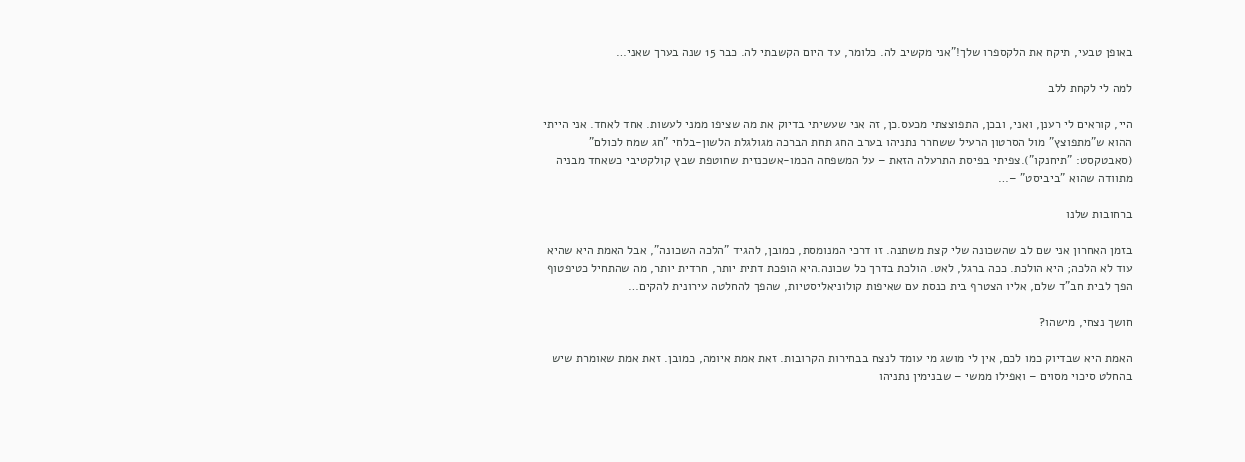באופן טבעי, תיקח את הלקספרו שלך!"אני מקשיב לה. כלומר, עד היום הקשבתי לה. כבר 15 שנה בערך שאני…

למה לי לקחת ללב

היי, קוראים לי רענן, ואני, ובכן, התפוצצתי מכעס.כן, זה אני שעשיתי בדיוק את מה שציפו ממני לעשות. אחד לאחד. אני הייתי ההוא ש"מתפוצץ" מול הסרטון הרעיל ששחרר נתניהו בערב החג תחת הברכה מגולגלת הלשון-בלחי "חג שמח לכולם" (סאבטקסט: "תיחנקו").צפיתי בפיסת התרעלה הזאת – על המשפחה הכמו-אשכנזית שחוטפת שבץ קולקטיבי כשאחד מבניה מתוודה שהוא "ביביסט" –…

ברחובות שלנו

בזמן האחרון אני שם לב שהשכונה שלי קצת משתנה. זו דרכי המנומסת, כמובן, להגיד "הלכה השכונה", אבל האמת היא שהיא עוד לא הלכה; היא הולכת. ככה ברגל, לאט. הולכת בדרך כל שכונה.היא הופכת דתית יותר, חרדית יותר, מה שהתחיל כטיפטוף הפך לבית חב"ד שלם, אליו הצטרף בית כנסת עם שאיפות קולוניאליסטיות, שהפך להחלטה עירונית להקים…

חושך נצחי, מישהו?

האמת היא שבדיוק כמו לכם, אין לי מושג מי עומד לנצח בבחירות הקרובות. זאת אמת איומה, כמובן. זאת אמת שאומרת שיש בהחלט סיכוי מסוים – ואפילו ממשי – שבנימין נתניהו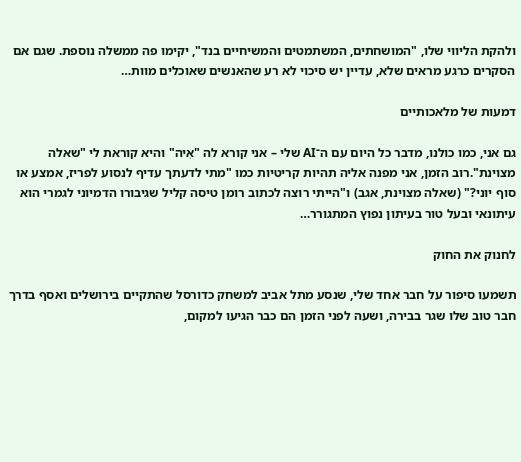ולהקת הליווי שלו, "המושחתים, המשתמטים והמשיחיים בנד", יקימו פה ממשלה נוספת. שגם אם הסקרים כרגע מראים שלא, עדיין יש סיכוי לא רע שהאנשים שאוכלים מוות…

דמעות של מלאכותיים

גם אני, כמו כולנו, מדבר כל היום עם ה־AI שלי – אני קורא לה "אִיה" והיא קוראת לי "שאלה מצוינת".רוב הזמן, אני מפנה אליה תהיות קריטיות כמו "מתי לדעתך עדיף לנסוע לפריז, אמצע או סוף יוני?" (שאלה מצוינת, אגב) ו"הייתי רוצה לכתוב רומן טיסה קליל שגיבורו הדמיוני לגמרי הוא עיתונאי ובעל טור בעיתון נפוץ המתגורר…

לחנוק את החוק

תשמעו סיפור על חבר אחד שלי, שנסע מתל אביב למשחק כדורסל שהתקיים בירושלים ואסף בדרך חבר טוב שלו שגר בבירה, ושעה לפני הזמן הם כבר הגיעו למקום,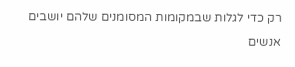רק כדי לגלות שבמקומות המסומנים שלהם יושבים אנשים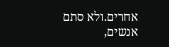אחרים.ולא סתם אנשים,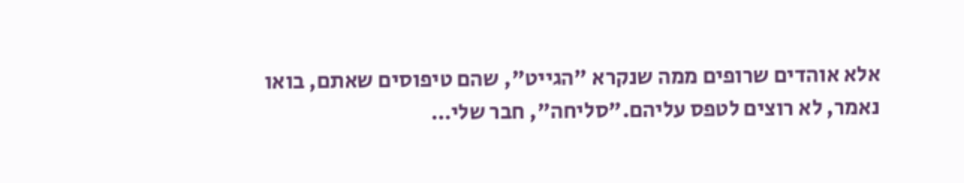אלא אוהדים שרופים ממה שנקרא "הגייט", שהם טיפוסים שאתם, בואו נאמר, לא רוצים לטפס עליהם."סליחה", חבר שלי…